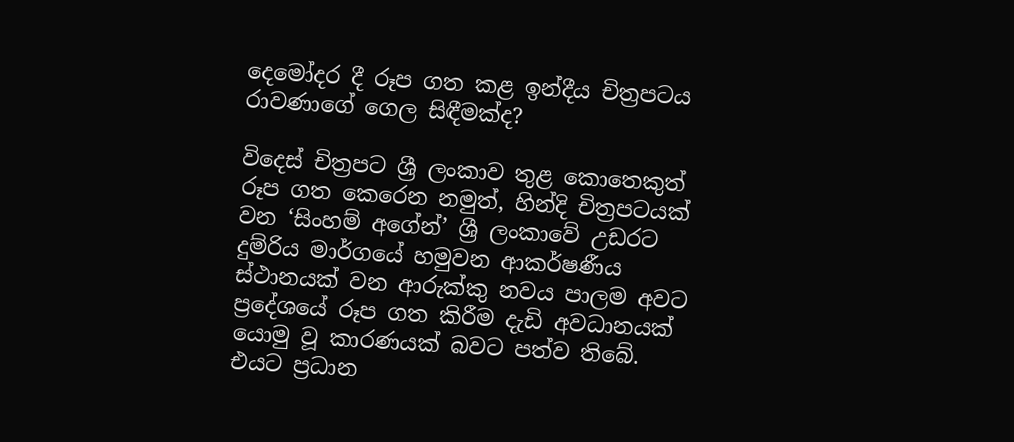දෙමෝදර දී රූප ගත කළ ඉන්දීය චිත්‍රපටය රාවණාගේ ගෙල සිඳීමක්ද?

විදෙස් චිත්‍රපට ශ්‍රී ලංකාව තුළ කොතෙකුත් රූප ගත කෙරෙන නමුත්, හින්දි චිත්‍රපටයක් වන ‘සිංහම් අගේන්’ ශ්‍රී ලංකාවේ උඩරට දුම්රිය මාර්ගයේ හමුවන ආකර්ෂණීය ස්ථානයක් වන ආරුක්කු නවය පාලම අවට ප්‍රදේශයේ රූප ගත කිරීම දැඩි අවධානයක් යොමු වූ කාරණයක් බවට පත්ව තිබේ. එයට ප්‍රධාන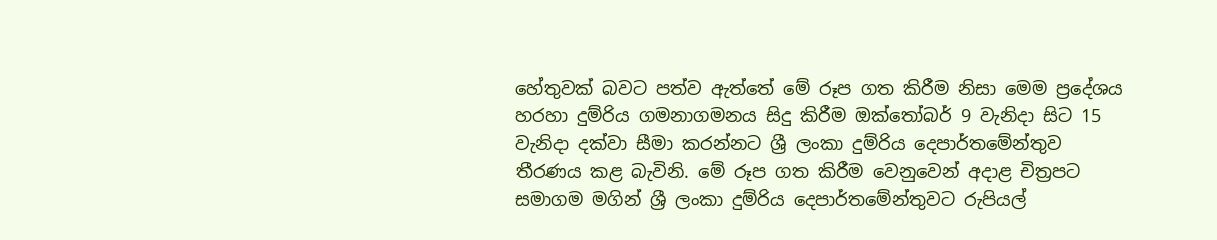හේතුවක් බවට පත්ව ඇත්තේ මේ රූප ගත කිරීම නිසා මෙම ප්‍රදේශය හරහා දුම්රිය ගමනාගමනය සිදු කිරීම ඔක්තෝබර් 9 වැනිදා සිට 15 වැනිදා දක්වා සීමා කරන්නට ශ්‍රී ලංකා දුම්රිය දෙපාර්තමේන්තුව තීරණය කළ බැවිනි. මේ රූප ගත කිරීම වෙනුවෙන් අදාළ චිත්‍රපට සමාගම මගින් ශ්‍රී ලංකා දුම්රිය දෙපාර්තමේන්තුවට රුපියල්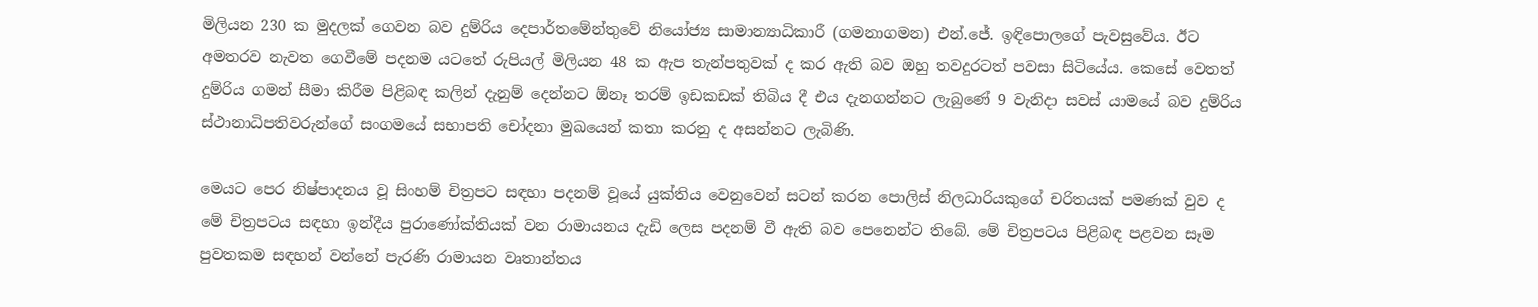මිලියන 230 ක මුදලක් ගෙවන බව දුම්රිය දෙපාර්තමේන්තුවේ නියෝජ්‍ය සාමාන්‍යාධිකාරී (ගමනාගමන) එන්.ජේ. ඉඳිපොලගේ පැවසුවේය. ඊට අමතරව නැවත ගෙවීමේ පදනම යටතේ රුපියල් මිලියන 48 ක ඇප තැන්පතුවක් ද කර ඇති බව ඔහු තවදුරටත් පවසා සිටියේය. කෙසේ වෙතත් දුම්රිය ගමන් සීමා කිරීම පිළිබඳ කලින් දැනුම් දෙන්නට ඕනෑ තරම් ඉඩකඩක් තිබිය දී එය දැනගන්නට ලැබුණේ 9 වැනිදා සවස් යාමයේ බව දුම්රිය ස්ථානාධිපතිවරුන්ගේ සංගමයේ සභාපති චෝදනා මුඛයෙන් කතා කරනු ද අසන්නට ලැබිණි.

මෙයට පෙර නිෂ්පාදනය වූ සිංහම් චිත්‍රපට සඳහා පදනම් වූයේ යුක්තිය වෙනුවෙන් සටන් කරන පොලිස් නිලධාරියකුගේ චරිතයක් පමණක් වුව ද මේ චිත්‍රපටය සඳහා ඉන්දීය පුරාණෝක්තියක් වන රාමායනය දැඩි ලෙස පදනම් වී ඇති බව පෙනෙන්ට තිබේ. මේ චිත්‍රපටය පිළිබඳ පළවන සෑම පුවතකම සඳහන් වන්නේ පැරණි රාමායන වෘතාන්තය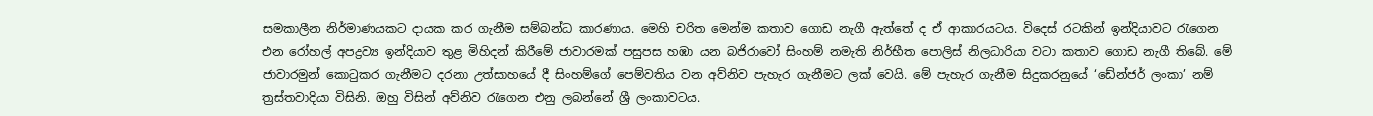සමකාලීන නිර්මාණයකට දායක කර ගැනීම සම්බන්ධ කාරණාය. මෙහි චරිත මෙන්ම කතාව ගොඩ නැගී ඇත්තේ ද ඒ ආකාරයටය. විදෙස් රටකින් ඉන්දියාවට රැගෙන එන රෝහල් අපද්‍රව්‍ය ඉන්දියාව තුළ මිහිදන් කිරීමේ ජාවාරමක් පසුපස හඹා යන බජිරාවෝ සිංහම් නමැති නිර්භීත පොලිස් නිලධාරියා වටා කතාව ගොඩ නැගී තිබේ. මේ ජාවාරමුන් කොටුකර ගැනීමට දරනා උත්සාහයේ දී සිංහම්ගේ පෙම්වතිය වන අව්නිව පැහැර ගැනීමට ලක් වෙයි. මේ පැහැර ගැනීම සිදුකරනුයේ ‘ඩේන්ජර් ලංකා’ නම් ත්‍රස්තවාදියා විසිනි. ඔහු විසින් අව්නිව රැගෙන එනු ලබන්නේ ශ්‍රී ලංකාවටය.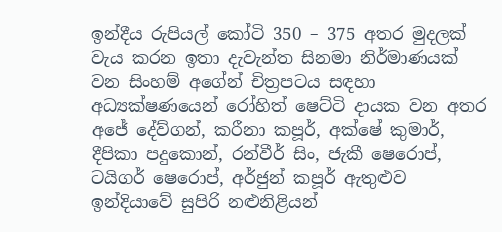ඉන්දීය රුපියල් කෝටි 350 – 375 අතර මුදලක් වැය කරන ඉතා දැවැන්ත සිනමා නිර්මාණයක් වන සිංහම් අගේන් චිත්‍රපටය සඳහා අධ්‍යක්ෂණයෙන් රෝහිත් ෂෙට්ටි දායක වන අතර අජේ දේව්ගන්, කරීනා කපූර්, අක්ෂේ කුමාර්, දීපිකා පදුකොන්, රන්වීර් සිං, ජැකී ෂෙරොප්, ටයිගර් ෂෙරොප්, අර්ජුන් කපූර් ඇතුළුව ඉන්දියාවේ සුපිරි නළුනිළියන්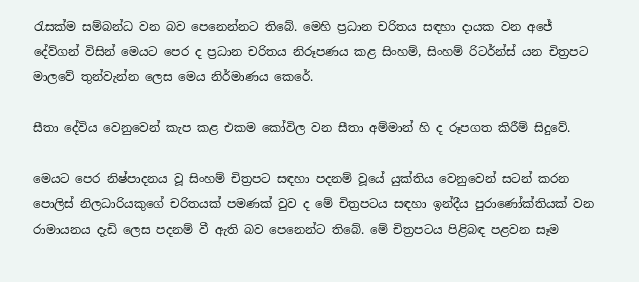රැසක්ම සම්බන්ධ වන බව පෙනෙන්නට තිබේ. මෙහි ප්‍රධාන චරිතය සඳහා දායක වන අජේ දේව්ගන් විසින් මෙයට පෙර ද ප්‍රධාන චරිතය නිරූපණය කළ සිංහම්, සිංහම් රිටර්න්ස් යන චිත්‍රපට මාලවේ තුන්වැන්න ලෙස මෙය නිර්මාණය කෙරේ.

සීතා දේවිය වෙනුවෙන් කැප කළ එකම කෝවිල වන සීතා අම්මාන් හි ද රූපගත කිරීම් සිදුවේ.

මෙයට පෙර නිෂ්පාදනය වූ සිංහම් චිත්‍රපට සඳහා පදනම් වූයේ යුක්තිය වෙනුවෙන් සටන් කරන පොලිස් නිලධාරියකුගේ චරිතයක් පමණක් වුව ද මේ චිත්‍රපටය සඳහා ඉන්දීය පුරාණෝක්තියක් වන රාමායනය දැඩි ලෙස පදනම් වී ඇති බව පෙනෙන්ට තිබේ. මේ චිත්‍රපටය පිළිබඳ පළවන සෑම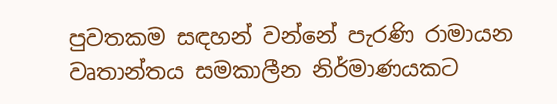පුවතකම සඳහන් වන්නේ පැරණි රාමායන වෘතාන්තය සමකාලීන නිර්මාණයකට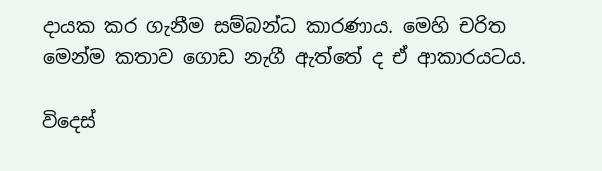දායක කර ගැනීම සම්බන්ධ කාරණාය. මෙහි චරිත මෙන්ම කතාව ගොඩ නැගී ඇත්තේ ද ඒ ආකාරයටය.

විදෙස්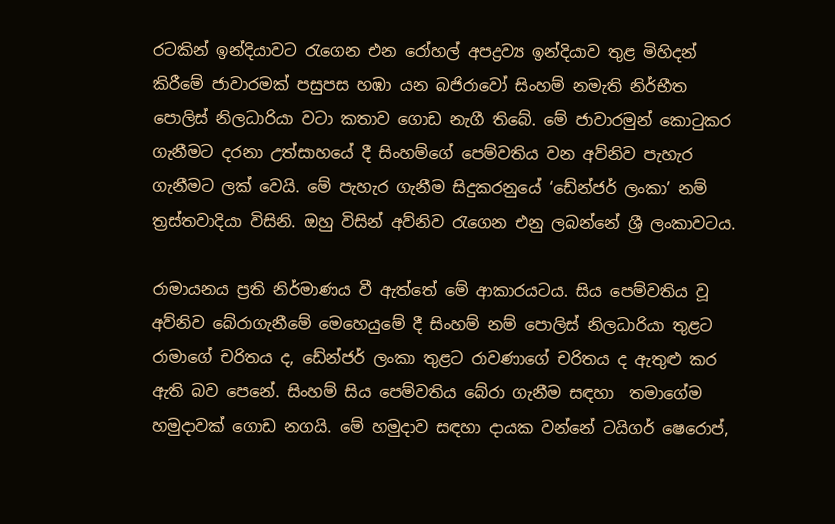රටකින් ඉන්දියාවට රැගෙන එන රෝහල් අපද්‍රව්‍ය ඉන්දියාව තුළ මිහිදන් කිරීමේ ජාවාරමක් පසුපස හඹා යන බජිරාවෝ සිංහම් නමැති නිර්භීත පොලිස් නිලධාරියා වටා කතාව ගොඩ නැගී තිබේ. මේ ජාවාරමුන් කොටුකර ගැනීමට දරනා උත්සාහයේ දී සිංහම්ගේ පෙම්වතිය වන අව්නිව පැහැර ගැනීමට ලක් වෙයි. මේ පැහැර ගැනීම සිදුකරනුයේ ‘ඩේන්ජර් ලංකා’ නම් ත්‍රස්තවාදියා විසිනි. ඔහු විසින් අව්නිව රැගෙන එනු ලබන්නේ ශ්‍රී ලංකාවටය.

රාමායනය ප්‍රති නිර්මාණය වී ඇත්තේ මේ ආකාරයටය. සිය පෙම්වතිය වූ අව්නිව බේරාගැනීමේ මෙහෙයුමේ දී සිංහම් නම් පොලිස් නිලධාරියා තුළට රාමාගේ චරිතය ද, ඩේන්ජර් ලංකා තුළට රාවණාගේ චරිතය ද ඇතුළු කර ඇති බව පෙනේ. සිංහම් සිය පෙම්වතිය බේරා ගැනීම සඳහා  තමාගේම හමුදාවක් ගොඩ නගයි. මේ හමුදාව සඳහා දායක වන්නේ ටයිගර් ෂෙරොප්,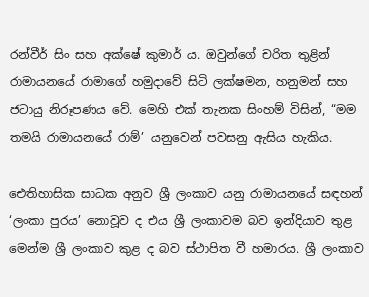රන්වීර් සිං සහ අක්ෂේ කුමාර් ය. ඔවුන්ගේ චරිත තුළින් රාමායනයේ රාමාගේ හමුදාවේ සිටි ලක්ෂමන, හනුමන් සහ ජටායු නිරූපණය වේ. මෙහි එක් තැනක සිංහම් විසින්, “මම තමයි රාමායනයේ රාම්’ යනුවෙන් පවසනු ඇසිය හැකිය.

ඓතිහාසික සාධක අනුව ශ්‍රී ලංකාව යනු රාමායනයේ සඳහන් ‘ලංකා පුරය’ නොවූව ද එය ශ්‍රී ලංකාවම බව ඉන්දියාව තුළ මෙන්ම ශ්‍රී ලංකාව කුළ ද බව ස්ථාපිත වී හමාරය. ශ්‍රී ලංකාව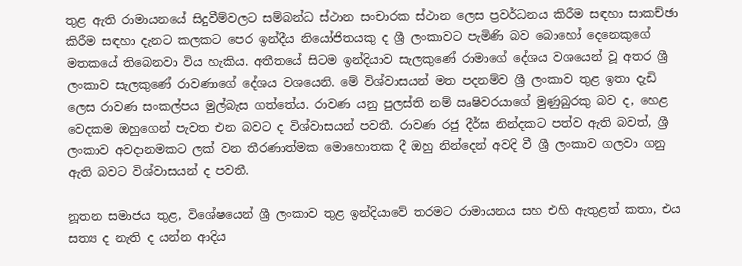තුළ ඇති රාමායනයේ සිදුවීම්වලට සම්බන්ධ ස්ථාන සංචාරක ස්ථාන ලෙස ප්‍රවර්ධනය කිරීම සඳහා සාකච්ඡා කිරීම සඳහා දැනට කලකට පෙර ඉන්දීය නියෝජිතයකු ද ශ්‍රී ලංකාවට පැමිණි බව බොහෝ දෙනෙකුගේ මතකයේ තිබෙනවා විය හැකිය. අතීතයේ සිටම ඉන්දියාව සැලකුණේ රාමාගේ දේශය වශයෙන් වූ අතර ශ්‍රී ලංකාව සැලකුණේ රාවණාගේ දේශය වශයෙනි. මේ විශ්වාසයන් මත පදනම්ව ශ්‍රී ලංකාව තුළ ඉතා දැඩි ලෙස රාවණ සංකල්පය මුල්බැස ගත්තේය. රාවණ යනු පුලස්ති නම් ඍෂිවරයාගේ මුණුබුරකු බව ද, හෙළ වෙදකම ඔහුගෙන් පැවත එන බවට ද විශ්වාසයන් පවතී. රාවණ රජු දීර්ඝ නින්දකට පත්ව ඇති බවත්, ශ්‍රී ලංකාව අවදානමකට ලක් වන තීරණාත්මක මොහොතක දී ඔහු නින්දෙන් අවදි වී ශ්‍රී ලංකාව ගලවා ගනු ඇති බවට විශ්වාසයන් ද පවතී.

නූතන සමාජය තුළ, විශේෂයෙන් ශ්‍රී ලංකාව තුළ ඉන්දියාවේ තරමට රාමායනය සහ එහි ඇතුළත් කතා, එය සත්‍ය ද නැති ද යන්න ආදිය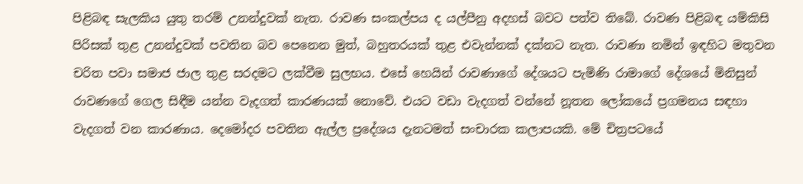පිළිබඳ සැලකිය යුතු තරම් උනන්දුවක් නැත. රාවණ සංකල්පය ද යල්පීනු අදහස් බවට පත්ව තිබේ. රාවණ පිළිබඳ යම්කිසි පිරිසක් තුළ උනන්දුවක් පවතින බව පෙනෙන මුත්, බහුතරයක් තුළ එවැන්නක් දක්නට නැත. රාවණා නමින් ඉඳහිට මතුවන චරිත පවා සමාජ ජාල තුළ සරදමට ලක්වීම සුලභය. එසේ හෙයින් රාවණාගේ දේශයට පැමිණි රාමාගේ දේශයේ මිනිසුන් රාවණගේ ගෙල සිඳීම යන්න වැදගත් කාරණයක් නොවේ. එයට වඩා වැදගත් වන්නේ නූතන ලෝකයේ ප්‍රගමනය සඳහා වැදගත් වන කාරණාය. දෙමෝදර පවතින ඇල්ල ප්‍රදේශය දැනටමත් සංචාරක කලාපයකි. මේ චිත්‍රපටයේ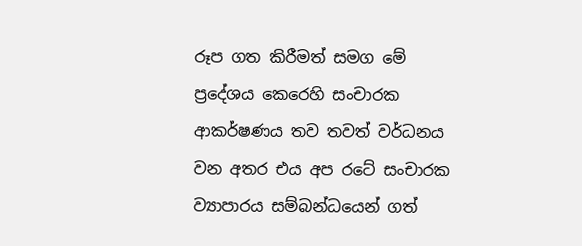රූප ගත කිරීමත් සමග මේ ප්‍රදේශය කෙරෙහි සංචාරක ආකර්ෂණය තව තවත් වර්ධනය වන අතර එය අප රටේ සංචාරක ව්‍යාපාරය සම්බන්ධයෙන් ගත්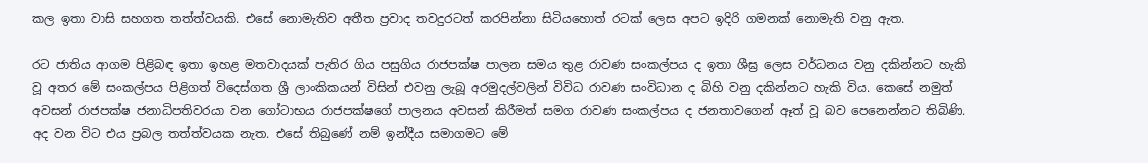කල ඉතා වාසි සහගත තත්ත්වයකි. එසේ නොමැතිව අතීත ප්‍රවාද තවදුරටත් කරපින්නා සිටියහොත් රටක් ලෙස අපට ඉදිරි ගමනක් නොමැති වනු ඇත.

රට ජාතිය ආගම පිළිබඳ ඉතා ඉහළ මතවාදයක් පැතිර ගිය පසුගිය රාජපක්ෂ පාලන සමය තුළ රාවණ සංකල්පය ද ඉතා ශීඝ්‍ර ලෙස වර්ධනය වනු දකින්නට හැකි වූ අතර මේ සංකල්පය පිළිගත් විදෙස්ගත ශ්‍රී ලාංකිකයන් විසින් එවනු ලැබූ අරමුදල්වලින් විවිධ රාවණ සංවිධාන ද බිහි වනු දකින්නට හැකි විය. කෙසේ නමුත් අවසන් රාජපක්ෂ ජනාධිපතිවරයා වන ගෝටාභය රාජපක්ෂගේ පාලනය අවසන් කිරීමත් සමග රාවණ සංකල්පය ද ජනතාවගෙන් ඈත් වූ බව පෙනෙන්නට තිබිණි. අද වන විට එය ප්‍රබල තත්ත්වයක නැත. එසේ තිබුණේ නම් ඉන්දීය සමාගමට මේ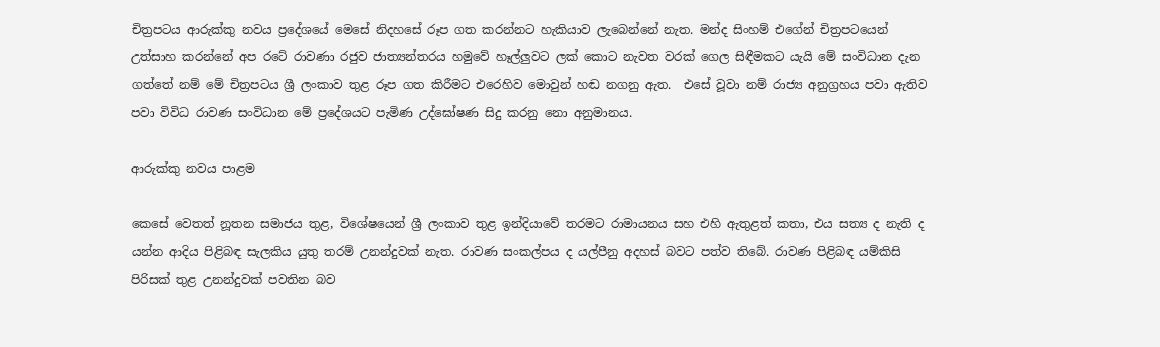චිත්‍රපටය ආරුක්කු නවය ප්‍රදේශයේ මෙසේ නිදහසේ රූප ගත කරන්නට හැකියාව ලැබෙන්නේ නැත. මන්ද සිංහම් එගේන් චිත්‍රපටයෙන් උත්සාහ කරන්නේ අප රටේ රාවණා රජුව ජාත්‍යන්තරය හමුවේ හෑල්ලුවට ලක් කොට නැවත වරක් ගෙල සිඳීමකට යැයි මේ සංවිධාන දැන ගත්තේ නම් මේ චිත්‍රපටය ශ්‍රී ලංකාව තුළ රූප ගත කිරීමට එරෙහිව මොවුන් හඬ නගනු ඇත.  එසේ වූවා නම් රාජ්‍ය අනුග්‍රහය පවා ඇතිව පවා විවිධ රාවණ සංවිධාන මේ ප්‍රදේශයට පැමිණ උද්ඝෝෂණ සිදු කරනු නො අනුමානය.

ආරුක්කු නවය පාළම

කෙසේ වෙතත් නූතන සමාජය තුළ, විශේෂයෙන් ශ්‍රී ලංකාව තුළ ඉන්දියාවේ තරමට රාමායනය සහ එහි ඇතුළත් කතා, එය සත්‍ය ද නැති ද යන්න ආදිය පිළිබඳ සැලකිය යුතු තරම් උනන්දුවක් නැත. රාවණ සංකල්පය ද යල්පීනු අදහස් බවට පත්ව තිබේ. රාවණ පිළිබඳ යම්කිසි පිරිසක් තුළ උනන්දුවක් පවතින බව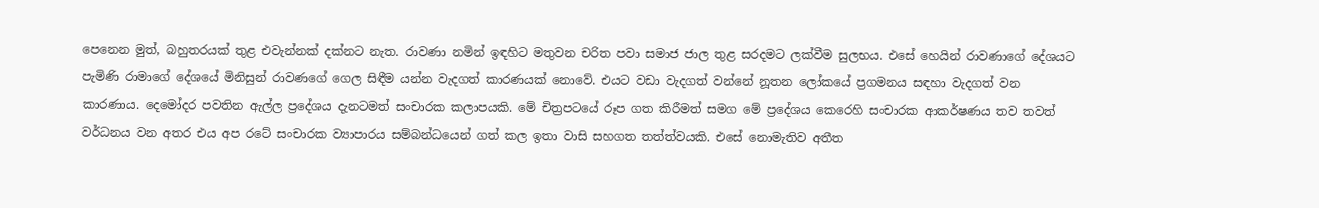පෙනෙන මුත්, බහුතරයක් තුළ එවැන්නක් දක්නට නැත. රාවණා නමින් ඉඳහිට මතුවන චරිත පවා සමාජ ජාල තුළ සරදමට ලක්වීම සුලභය. එසේ හෙයින් රාවණාගේ දේශයට පැමිණි රාමාගේ දේශයේ මිනිසුන් රාවණගේ ගෙල සිඳීම යන්න වැදගත් කාරණයක් නොවේ. එයට වඩා වැදගත් වන්නේ නූතන ලෝකයේ ප්‍රගමනය සඳහා වැදගත් වන කාරණාය. දෙමෝදර පවතින ඇල්ල ප්‍රදේශය දැනටමත් සංචාරක කලාපයකි. මේ චිත්‍රපටයේ රූප ගත කිරීමත් සමග මේ ප්‍රදේශය කෙරෙහි සංචාරක ආකර්ෂණය තව තවත් වර්ධනය වන අතර එය අප රටේ සංචාරක ව්‍යාපාරය සම්බන්ධයෙන් ගත් කල ඉතා වාසි සහගත තත්ත්වයකි. එසේ නොමැතිව අතීත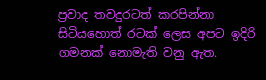ප්‍රවාද තවදුරටත් කරපින්නා සිටියහොත් රටක් ලෙස අපට ඉදිරි ගමනක් නොමැති වනු ඇත.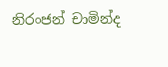නිරංජන් චාමින්ද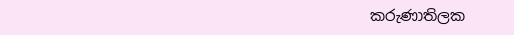කරුණාතිලක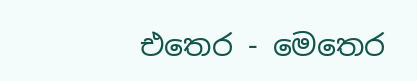එතෙර - මෙතෙර